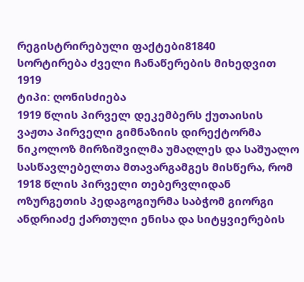რეგისტრირებული ფაქტები81840
სორტირება ძველი ჩანაწერების მიხედვით
1919
ტიპი: ღონისძიება
1919 წლის პირველ დეკემბერს ქუთაისის ვაჟთა პირველი გიმნაზიის დირექტორმა ნიკოლოზ მირზიშვილმა უმაღლეს და საშუალო სასწავლებელთა მთავარგამგეს მისწერა, რომ 1918 წლის პირველი თებერვლიდან ოზურგეთის პედაგოგიურმა საბჭომ გიორგი ანდრიაძე ქართული ენისა და სიტყვიერების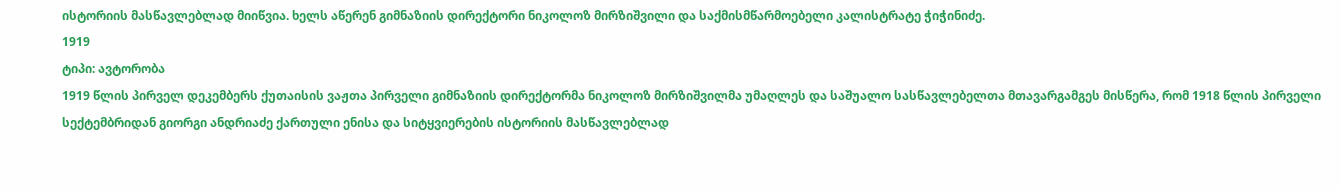ისტორიის მასწავლებლად მიიწვია. ხელს აწერენ გიმნაზიის დირექტორი ნიკოლოზ მირზიშვილი და საქმისმწარმოებელი კალისტრატე ჭიჭინიძე.
1919
ტიპი: ავტორობა
1919 წლის პირველ დეკემბერს ქუთაისის ვაჟთა პირველი გიმნაზიის დირექტორმა ნიკოლოზ მირზიშვილმა უმაღლეს და საშუალო სასწავლებელთა მთავარგამგეს მისწერა, რომ 1918 წლის პირველი სექტემბრიდან გიორგი ანდრიაძე ქართული ენისა და სიტყვიერების ისტორიის მასწავლებლად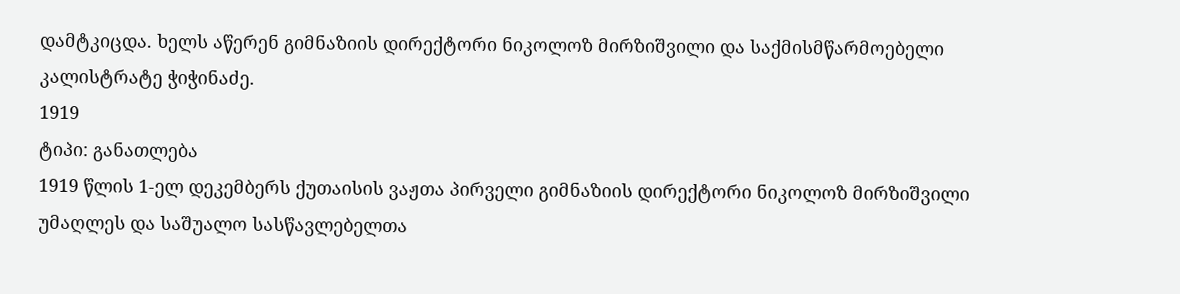დამტკიცდა. ხელს აწერენ გიმნაზიის დირექტორი ნიკოლოზ მირზიშვილი და საქმისმწარმოებელი კალისტრატე ჭიჭინაძე.
1919
ტიპი: განათლება
1919 წლის 1-ელ დეკემბერს ქუთაისის ვაჟთა პირველი გიმნაზიის დირექტორი ნიკოლოზ მირზიშვილი უმაღლეს და საშუალო სასწავლებელთა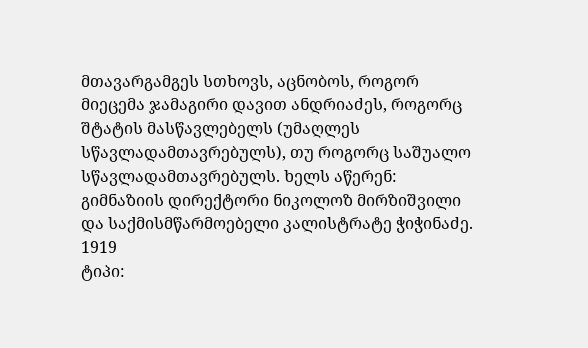მთავარგამგეს სთხოვს, აცნობოს, როგორ მიეცემა ჯამაგირი დავით ანდრიაძეს, როგორც შტატის მასწავლებელს (უმაღლეს სწავლადამთავრებულს), თუ როგორც საშუალო სწავლადამთავრებულს. ხელს აწერენ: გიმნაზიის დირექტორი ნიკოლოზ მირზიშვილი და საქმისმწარმოებელი კალისტრატე ჭიჭინაძე.
1919
ტიპი: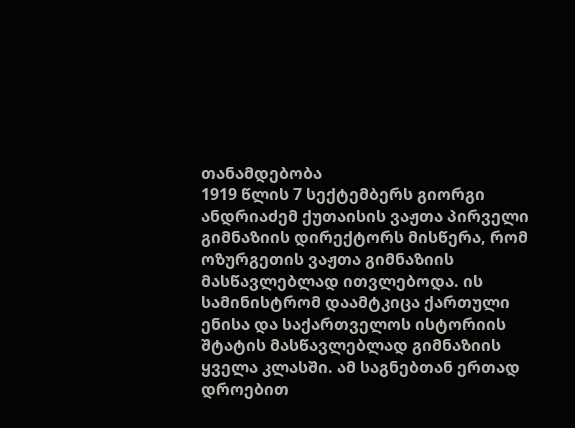თანამდებობა
1919 წლის 7 სექტემბერს გიორგი ანდრიაძემ ქუთაისის ვაჟთა პირველი გიმნაზიის დირექტორს მისწერა, რომ ოზურგეთის ვაჟთა გიმნაზიის მასწავლებლად ითვლებოდა. ის სამინისტრომ დაამტკიცა ქართული ენისა და საქართველოს ისტორიის შტატის მასწავლებლად გიმნაზიის ყველა კლასში. ამ საგნებთან ერთად დროებით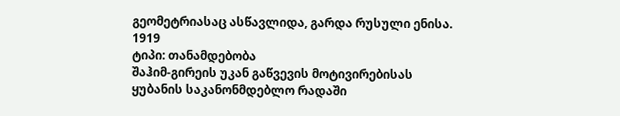გეომეტრიასაც ასწავლიდა, გარდა რუსული ენისა.
1919
ტიპი: თანამდებობა
შაჰიმ-გირეის უკან გაწვევის მოტივირებისას ყუბანის საკანონმდებლო რადაში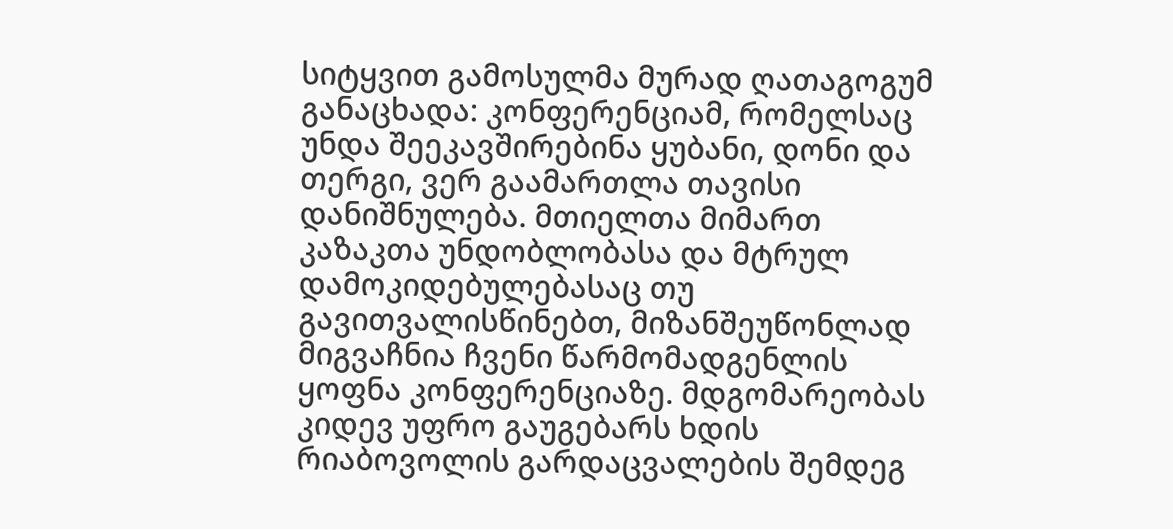სიტყვით გამოსულმა მურად ღათაგოგუმ განაცხადა: კონფერენციამ, რომელსაც უნდა შეეკავშირებინა ყუბანი, დონი და თერგი, ვერ გაამართლა თავისი დანიშნულება. მთიელთა მიმართ კაზაკთა უნდობლობასა და მტრულ დამოკიდებულებასაც თუ გავითვალისწინებთ, მიზანშეუწონლად მიგვაჩნია ჩვენი წარმომადგენლის ყოფნა კონფერენციაზე. მდგომარეობას კიდევ უფრო გაუგებარს ხდის რიაბოვოლის გარდაცვალების შემდეგ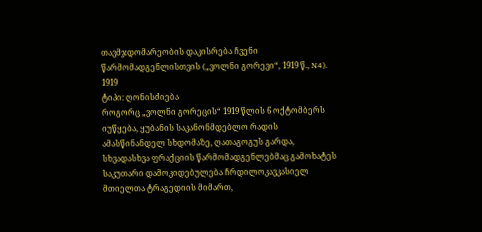თავმჯდომარეობის დაკისრება ჩვენი წარმომადგენლისთვის („ვოლნი გორევი“, 1919 წ., N4).
1919
ტიპი: ღონისძიება
როგორც „ვოლნი გორეცის“ 1919 წლის 6 ოქტომბერს იუწყება, ყუბანის საკანონმდებლო რადის ამასწინანდელ სხდომაზე, ღათაგოგუს გარდა, სხვადასხვა ფრაქციის წარმომადგენლებმაც გამოხატეს საკუთარი დამოკიდებულება ჩრდილოკავკასიელ მთიელთა ტრაგედიის მიმართ,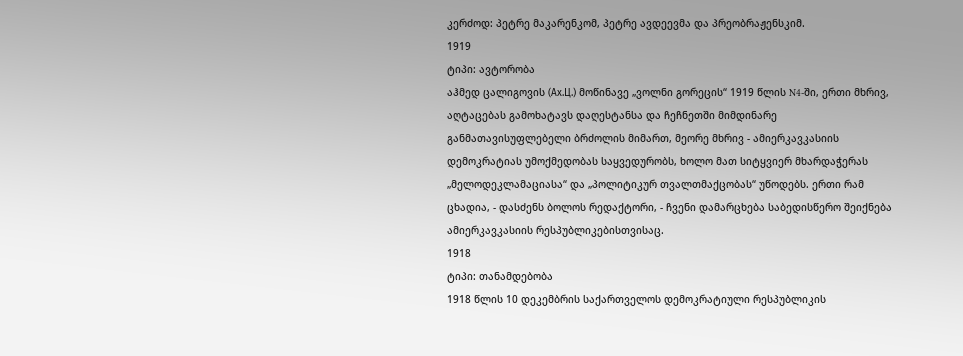კერძოდ: პეტრე მაკარენკომ, პეტრე ავდეევმა და პრეობრაჟენსკიმ.
1919
ტიპი: ავტორობა
აჰმედ ცალიგოვის (Ах.Ц.) მოწინავე „ვოლნი გორეცის“ 1919 წლის N4-ში, ერთი მხრივ, აღტაცებას გამოხატავს დაღესტანსა და ჩეჩნეთში მიმდინარე განმათავისუფლებელი ბრძოლის მიმართ, მეორე მხრივ - ამიერკავკასიის დემოკრატიას უმოქმედობას საყვედურობს, ხოლო მათ სიტყვიერ მხარდაჭერას „მელოდეკლამაციასა“ და „პოლიტიკურ თვალთმაქცობას“ უწოდებს. ერთი რამ ცხადია, - დასძენს ბოლოს რედაქტორი, - ჩვენი დამარცხება საბედისწერო შეიქნება ამიერკავკასიის რესპუბლიკებისთვისაც.
1918
ტიპი: თანამდებობა
1918 წლის 10 დეკემბრის საქართველოს დემოკრატიული რესპუბლიკის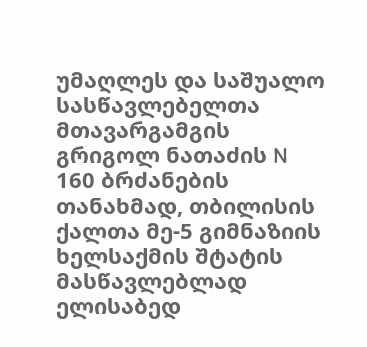უმაღლეს და საშუალო სასწავლებელთა მთავარგამგის გრიგოლ ნათაძის N 160 ბრძანების თანახმად, თბილისის ქალთა მე-5 გიმნაზიის ხელსაქმის შტატის მასწავლებლად ელისაბედ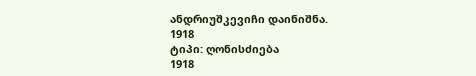ანდრიუშკევიჩი დაინიშნა.
1918
ტიპი: ღონისძიება
1918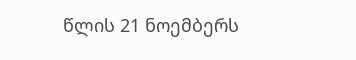წლის 21 ნოემბერს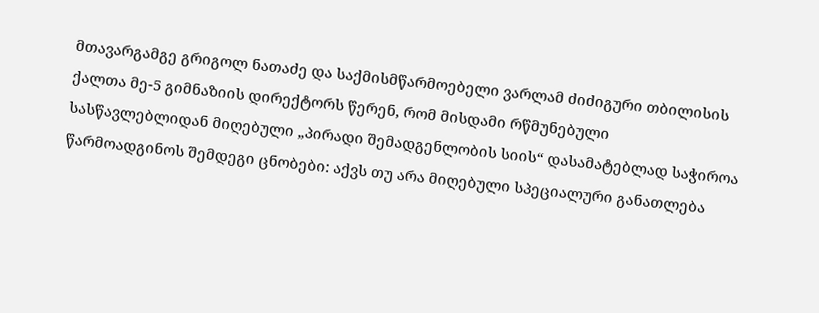მთავარგამგე გრიგოლ ნათაძე და საქმისმწარმოებელი ვარლამ ძიძიგური თბილისის ქალთა მე-5 გიმნაზიის დირექტორს წერენ, რომ მისდამი რწმუნებული სასწავლებლიდან მიღებული „პირადი შემადგენლობის სიის“ დასამატებლად საჭიროა წარმოადგინოს შემდეგი ცნობები: აქვს თუ არა მიღებული სპეციალური განათლება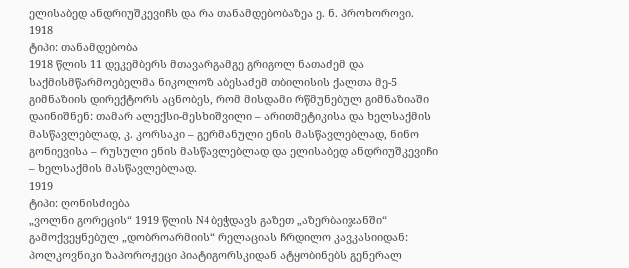ელისაბედ ანდრიუშკევიჩს და რა თანამდებობაზეა ე. ნ. პროხოროვი.
1918
ტიპი: თანამდებობა
1918 წლის 11 დეკემბერს მთავარგამგე გრიგოლ ნათაძემ და საქმისმწარმოებელმა ნიკოლოზ აბესაძემ თბილისის ქალთა მე-5 გიმნაზიის დირექტორს აცნობეს, რომ მისდამი რწმუნებულ გიმნაზიაში დაინიშნენ: თამარ ალექსი-მესხიშვილი – არითმეტიკისა და ხელსაქმის მასწავლებლად, კ. კორსაკი – გერმანული ენის მასწავლებლად, ნინო გონიევისა – რუსული ენის მასწავლებლად და ელისაბედ ანდრიუშკევიჩი – ხელსაქმის მასწავლებლად.
1919
ტიპი: ღონისძიება
„ვოლნი გორეცის“ 1919 წლის N4 ბეჭდავს გაზეთ „აზერბაიჯანში“ გამოქვეყნებულ „დობროარმიის“ რელაციას ჩრდილო კავკასიიდან: პოლკოვნიკი ზაპოროჟეცი პიატიგორსკიდან ატყობინებს გენერალ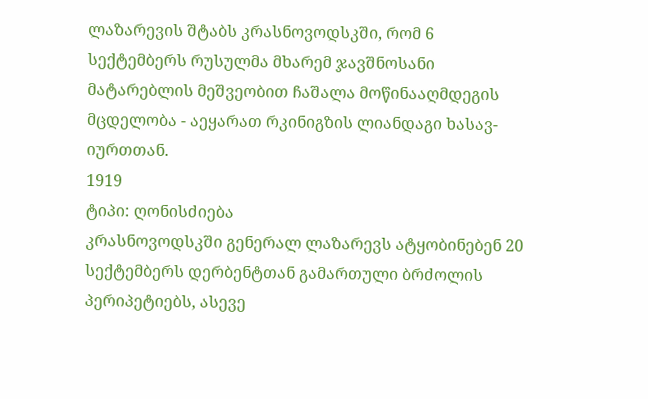ლაზარევის შტაბს კრასნოვოდსკში, რომ 6 სექტემბერს რუსულმა მხარემ ჯავშნოსანი მატარებლის მეშვეობით ჩაშალა მოწინააღმდეგის მცდელობა - აეყარათ რკინიგზის ლიანდაგი ხასავ-იურთთან.
1919
ტიპი: ღონისძიება
კრასნოვოდსკში გენერალ ლაზარევს ატყობინებენ 20 სექტემბერს დერბენტთან გამართული ბრძოლის პერიპეტიებს, ასევე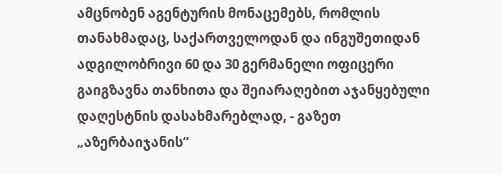ამცნობენ აგენტურის მონაცემებს, რომლის თანახმადაც, საქართველოდან და ინგუშეთიდან ადგილობრივი 60 და 30 გერმანელი ოფიცერი გაიგზავნა თანხითა და შეიარაღებით აჯანყებული დაღესტნის დასახმარებლად, - გაზეთ „აზერბაიჯანის“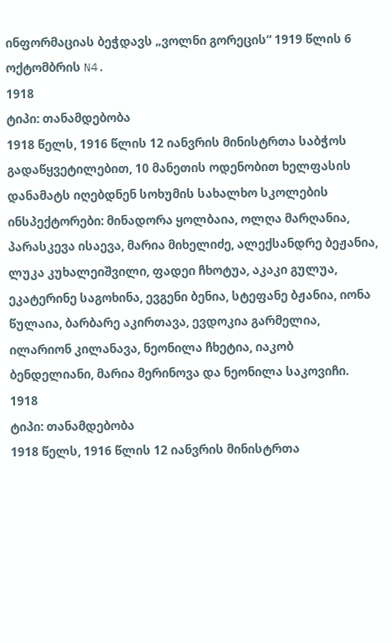ინფორმაციას ბეჭდავს „ვოლნი გორეცის“ 1919 წლის 6 ოქტომბრის N4.
1918
ტიპი: თანამდებობა
1918 წელს, 1916 წლის 12 იანვრის მინისტრთა საბჭოს გადაწყვეტილებით, 10 მანეთის ოდენობით ხელფასის დანამატს იღებდნენ სოხუმის სახალხო სკოლების ინსპექტორები: მინადორა ყოლბაია, ოლღა მარღანია, პარასკევა ისაევა, მარია მიხელიძე, ალექსანდრე ბეჟანია, ლუკა კუხალეიშვილი, ფადეი ჩხოტუა, აკაკი გულუა, ეკატერინე საგოხინა, ევგენი ბენია, სტეფანე ბჟანია, იონა წულაია, ბარბარე აკირთავა, ევდოკია გარმელია, ილარიონ კილანავა, ნეონილა ჩხეტია, იაკობ ბენდელიანი, მარია მერინოვა და ნეონილა საკოვიჩი.
1918
ტიპი: თანამდებობა
1918 წელს, 1916 წლის 12 იანვრის მინისტრთა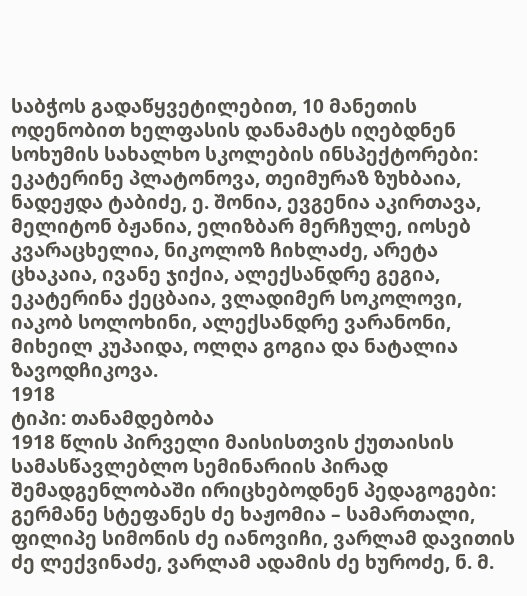საბჭოს გადაწყვეტილებით, 10 მანეთის ოდენობით ხელფასის დანამატს იღებდნენ სოხუმის სახალხო სკოლების ინსპექტორები: ეკატერინე პლატონოვა, თეიმურაზ ზუხბაია, ნადეჟდა ტაბიძე, ე. შონია, ევგენია აკირთავა, მელიტონ ბჟანია, ელიზბარ მერჩულე, იოსებ კვარაცხელია, ნიკოლოზ ჩიხლაძე, არეტა ცხაკაია, ივანე ჯიქია, ალექსანდრე გეგია, ეკატერინა ქეცბაია, ვლადიმერ სოკოლოვი, იაკობ სოლოხინი, ალექსანდრე ვარანონი, მიხეილ კუპაიდა, ოლღა გოგია და ნატალია ზავოდჩიკოვა.
1918
ტიპი: თანამდებობა
1918 წლის პირველი მაისისთვის ქუთაისის სამასწავლებლო სემინარიის პირად შემადგენლობაში ირიცხებოდნენ პედაგოგები: გერმანე სტეფანეს ძე ხაჟომია – სამართალი, ფილიპე სიმონის ძე იანოვიჩი, ვარლამ დავითის ძე ლექვინაძე, ვარლამ ადამის ძე ხუროძე, ნ. მ.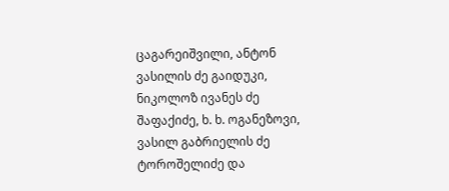ცაგარეიშვილი, ანტონ ვასილის ძე გაიდუკი, ნიკოლოზ ივანეს ძე შაფაქიძე, ხ. ხ. ოგანეზოვი, ვასილ გაბრიელის ძე ტოროშელიძე და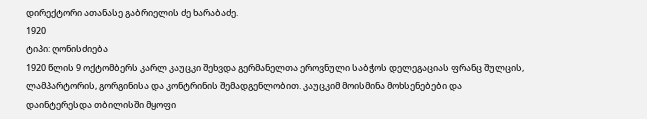დირექტორი ათანასე გაბრიელის ძე ხარაბაძე.
1920
ტიპი: ღონისძიება
1920 წლის 9 ოქტომბერს კარლ კაუცკი შეხვდა გერმანელთა ეროვნული საბჭოს დელეგაციას ფრანც შულცის, ლამპარტორის, გორგინისა და კონტრინის შემადგენლობით. კაუცკიმ მოისმინა მოხსენებები და დაინტერესდა თბილისში მყოფი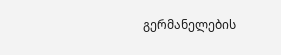გერმანელების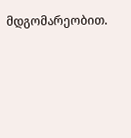მდგომარეობით.